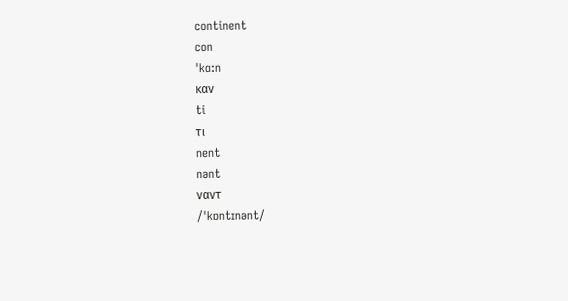continent
con
ˈkɑ:n
καν
ti
τι
nent
nənt
ναντ
/ˈkɒntɪnənt/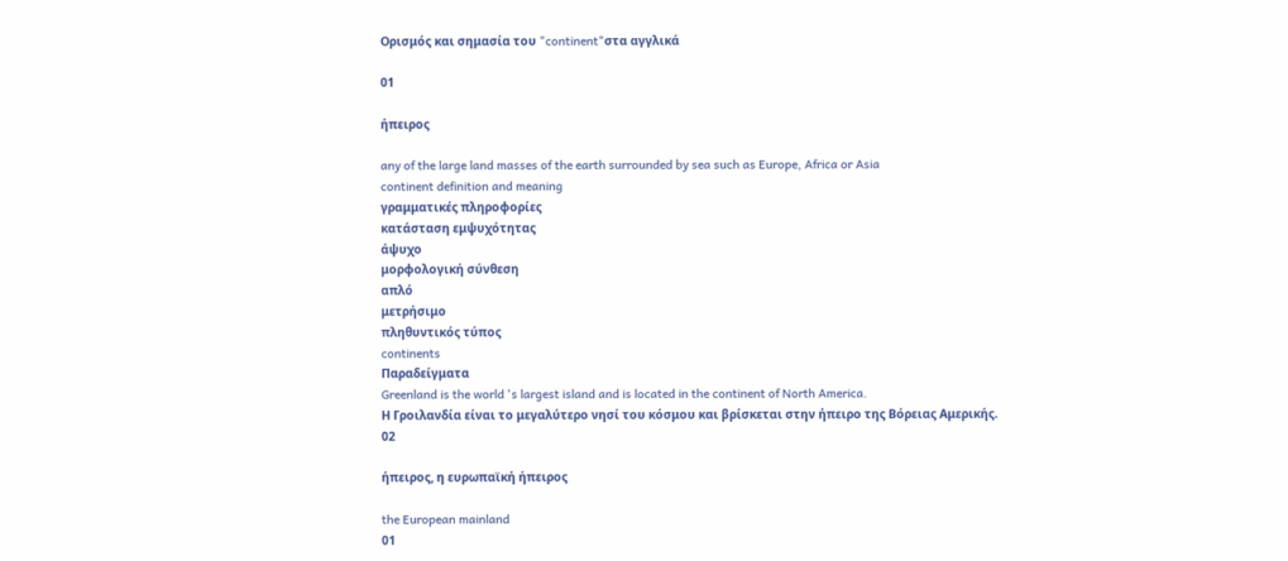Ορισμός και σημασία του "continent"στα αγγλικά

01

ήπειρος

any of the large land masses of the earth surrounded by sea such as Europe, Africa or Asia
continent definition and meaning
γραμματικές πληροφορίες
κατάσταση εμψυχότητας
άψυχο
μορφολογική σύνθεση
απλό
μετρήσιμο
πληθυντικός τύπος
continents
Παραδείγματα
Greenland is the world 's largest island and is located in the continent of North America.
Η Γροιλανδία είναι το μεγαλύτερο νησί του κόσμου και βρίσκεται στην ήπειρο της Βόρειας Αμερικής.
02

ήπειρος, η ευρωπαϊκή ήπειρος

the European mainland
01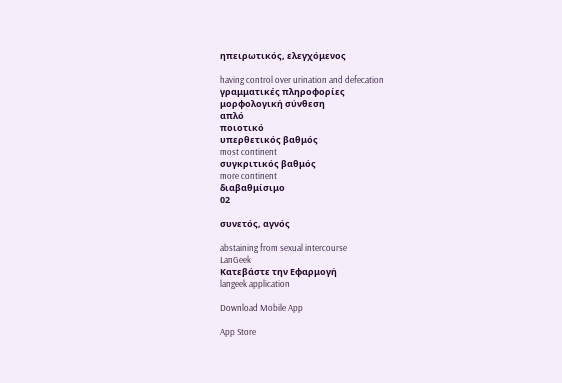ηπειρωτικός, ελεγχόμενος

having control over urination and defecation
γραμματικές πληροφορίες
μορφολογική σύνθεση
απλό
ποιοτικό
υπερθετικός βαθμός
most continent
συγκριτικός βαθμός
more continent
διαβαθμίσιμο
02

συνετός, αγνός

abstaining from sexual intercourse
LanGeek
Κατεβάστε την Εφαρμογή
langeek application

Download Mobile App

App Store